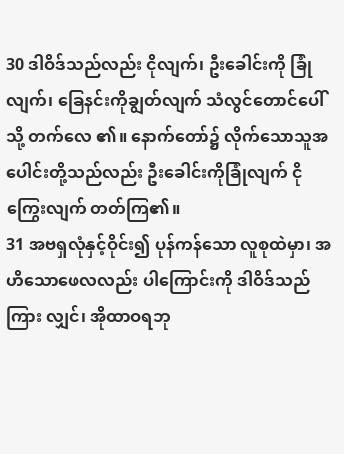30 ဒါဝိဒ်သည်လည်း ငိုလျက်၊ ဦးခေါင်းကို ခြုံလျက်၊ ခြေနင်းကိုချွတ်လျက် သံလွင်တောင်ပေါ်သို့ တက်လေ ၏။ နောက်တော်၌ လိုက်သောသူအပေါင်းတို့သည်လည်း ဦးခေါင်းကိုခြုံလျက် ငိုကြွေးလျက် တတ်ကြ၏။
31 အဗရှလုံနှင့်ဝိုင်း၍ ပုန်ကန်သော လူစုထဲမှာ၊ အဟိသောဖေလလည်း ပါကြောင်းကို ဒါဝိဒ်သည် ကြား လျှင်၊ အိုထာဝရဘု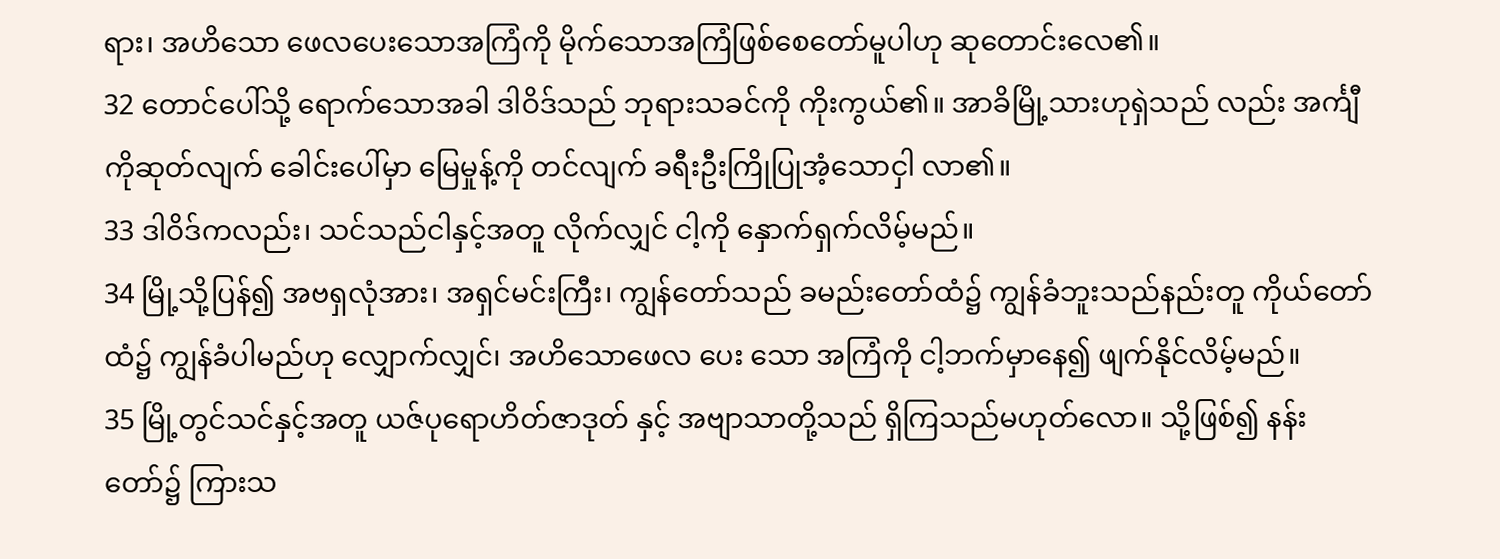ရား၊ အဟိသော ဖေလပေးသောအကြံကို မိုက်သောအကြံဖြစ်စေတော်မူပါဟု ဆုတောင်းလေ၏။
32 တောင်ပေါ်သို့ ရောက်သောအခါ ဒါဝိဒ်သည် ဘုရားသခင်ကို ကိုးကွယ်၏။ အာခိမြို့သားဟုရှဲသည် လည်း အင်္ကျီကိုဆုတ်လျက် ခေါင်းပေါ်မှာ မြေမှုန့်ကို တင်လျက် ခရီးဦးကြိုပြုအံ့သောငှါ လာ၏။
33 ဒါဝိဒ်ကလည်း၊ သင်သည်ငါနှင့်အတူ လိုက်လျှင် ငါ့ကို နှောက်ရှက်လိမ့်မည်။
34 မြို့သို့ပြန်၍ အဗရှလုံအား၊ အရှင်မင်းကြီး၊ ကျွန်တော်သည် ခမည်းတော်ထံ၌ ကျွန်ခံဘူးသည်နည်းတူ ကိုယ်တော်ထံ၌ ကျွန်ခံပါမည်ဟု လျှောက်လျှင်၊ အဟိသောဖေလ ပေး သော အကြံကို ငါ့ဘက်မှာနေ၍ ဖျက်နိုင်လိမ့်မည်။
35 မြို့တွင်သင်နှင့်အတူ ယဇ်ပုရောဟိတ်ဇာဒုတ် နှင့် အဗျာသာတို့သည် ရှိကြသည်မဟုတ်လော။ သို့ဖြစ်၍ နန်းတော်၌ ကြားသ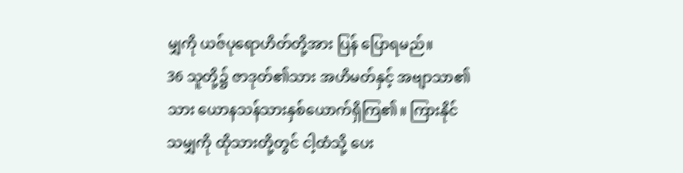မျှကို ယဇ်ပုရောဟိတ်တို့အား ပြန် ပြောရမည်။
36 သူတို့၌ ဇာဒုတ်၏သား အဟိမတ်နှင့် အဗျာသာ၏သား ယောနသန်သားနှစ်ယောက်ရှိကြ၏။ ကြားနိုင်သမျှကို ထိုသားတို့တွင် ငါ့ထံသို့ ပေး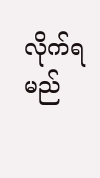လိုက်ရမည်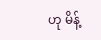ဟု မိန့်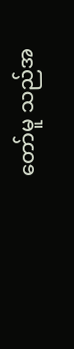တော်မူ သည်အ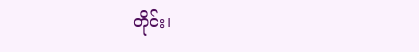တိုင်း၊